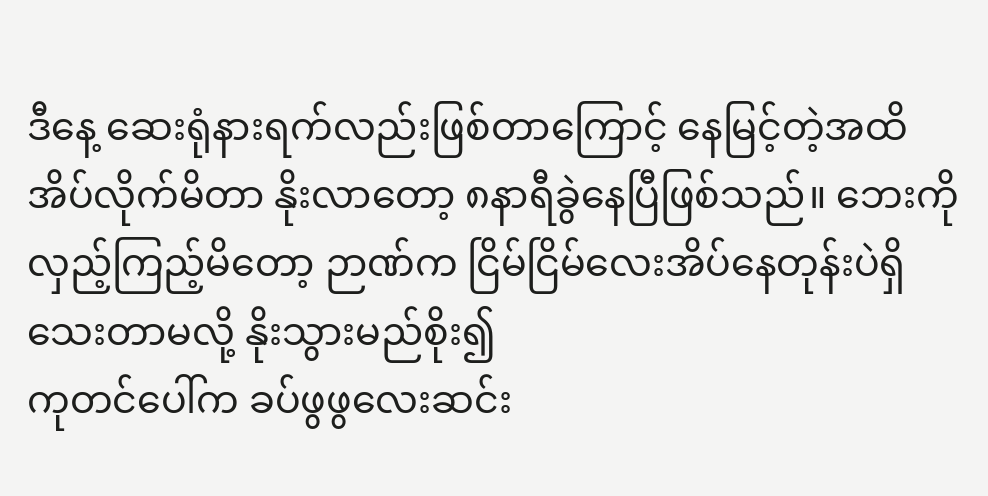ဒီနေ့ ဆေးရုံနားရက်လည်းဖြစ်တာကြောင့် နေမြင့်တဲ့အထိ အိပ်လိုက်မိတာ နိုးလာတော့ ၈နာရီခွဲနေပြီဖြစ်သည်။ ဘေးကိုလှည့်ကြည့်မိတော့ ဉာဏ်က ငြိမ်ငြိမ်လေးအိပ်နေတုန်းပဲရှိသေးတာမလို့ နိုးသွားမည်စိုး၍
ကုတင်ပေါ်က ခပ်ဖွဖွလေးဆင်း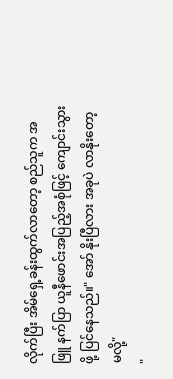လိုက်ပြီး အိမ်ရှေ့ခန်းထွက်လာတော့ စည်သူက အဖြူ နက်ပြာ ယူနီဖောင်းအပြည့်အစုံဖြင့် ကျောင်းသွားဖို့ ပြင်နေသည်။" အော် နိုးပြီလား အခုပဲ လာနိုးတော့မလို့"
"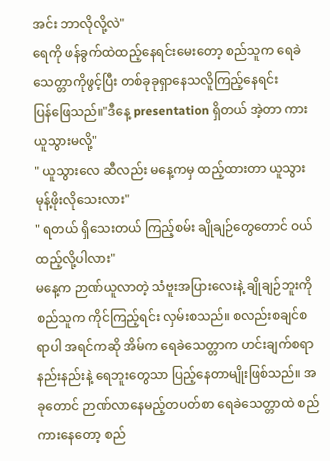အင်း ဘာလိုလို့လဲ"
ရေကို ဖန်ခွက်ထဲထည့်နေရင်းမေးတော့ စည်သူက ရေခဲသေတ္တာကိုဖွင့်ပြီး တစ်ခုခုရှာနေသလိူကြည့်နေရင်း
ပြန်ဖြေသည်။"ဒီနေ့ presentation ရှိတယ် အဲ့တာ ကားယူသွားမလို့"
" ယူသွားလေ ဆီလည်း မနေ့ကမှ ထည့်ထားတာ ယူသွား မုန့်ဖိုးလိုသေးလား"
" ရတယ် ရှိသေးတယ် ကြည့်စမ်း ချိုချဉ်တွေတောင် ဝယ်ထည့်လို့ပါလား"
မနေ့က ဉာဏ်ယူလာတဲ့ သံဗူးအပြားလေးနဲ့ ချိုချဉ်ဘူးကို စည်သူက ကိုင်ကြည့်ရင်း လှမ်းစသည်။ စလည်းစချင်စရာပါ အရင်ကဆို အိမ်က ရေခဲသေတ္တာက ဟင်းချက်စရာနည်းနည်းနဲ့ ရေဘူးတွေသာ ပြည့်နေတာမျိုးဖြစ်သည်။ အခုတောင် ဉာဏ်လာနေမည့်တပတ်စာ ရေခဲသေတ္တာထဲ စည်ကားနေတော့ စည်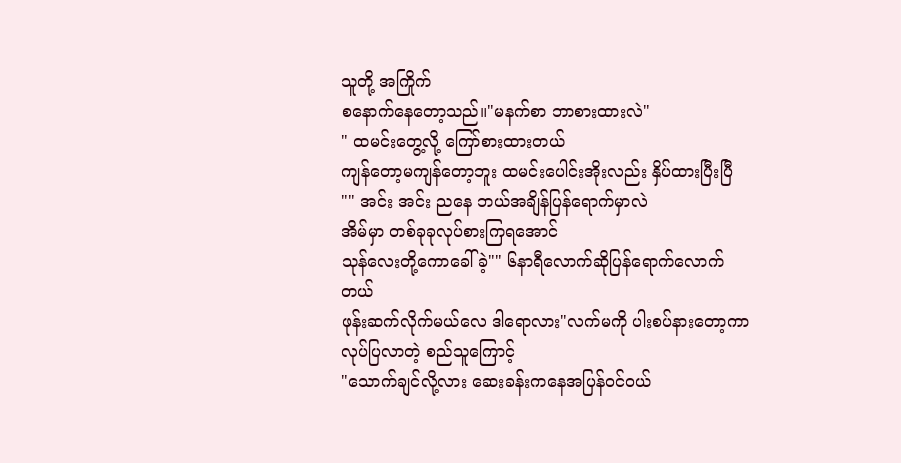သူတို့ အကြိုက်
စနောက်နေတော့သည်။"မနက်စာ ဘာစားထားလဲ"
" ထမင်းတွေ့လို့ ကြော်စားထားတယ်
ကျန်တော့မကျန်တော့ဘူး ထမင်းပေါင်းအိုးလည်း နှိပ်ထားပြီးပြီ "" အင်း အင်း ညနေ ဘယ်အချိန်ပြန်ရောက်မှာလဲ
အိမ်မှာ တစ်ခုခုလုပ်စားကြရအောင်
သုန်လေးတို့ကောခေါ်ခဲ့"" ၆နာရီလောက်ဆိုပြန်ရောက်လောက်တယ်
ဖုန်းဆက်လိုက်မယ်လေ ဒါရောလား"လက်မကို ပါးစပ်နားတော့ကာ လုပ်ပြလာတဲ့ စည်သူကြောင့်
"သောက်ချင်လို့လား ဆေးခန်းကနေအပြန်ဝင်ဝယ်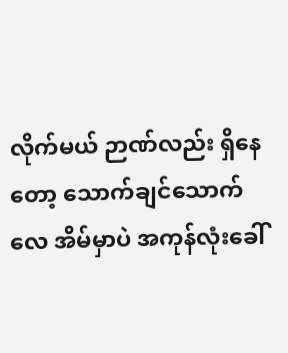လိုက်မယ် ဉာဏ်လည်း ရှိနေတော့ သောက်ချင်သောက်လေ အိမ်မှာပဲ အကုန်လုံးခေါ်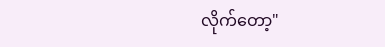လိုက်တော့"